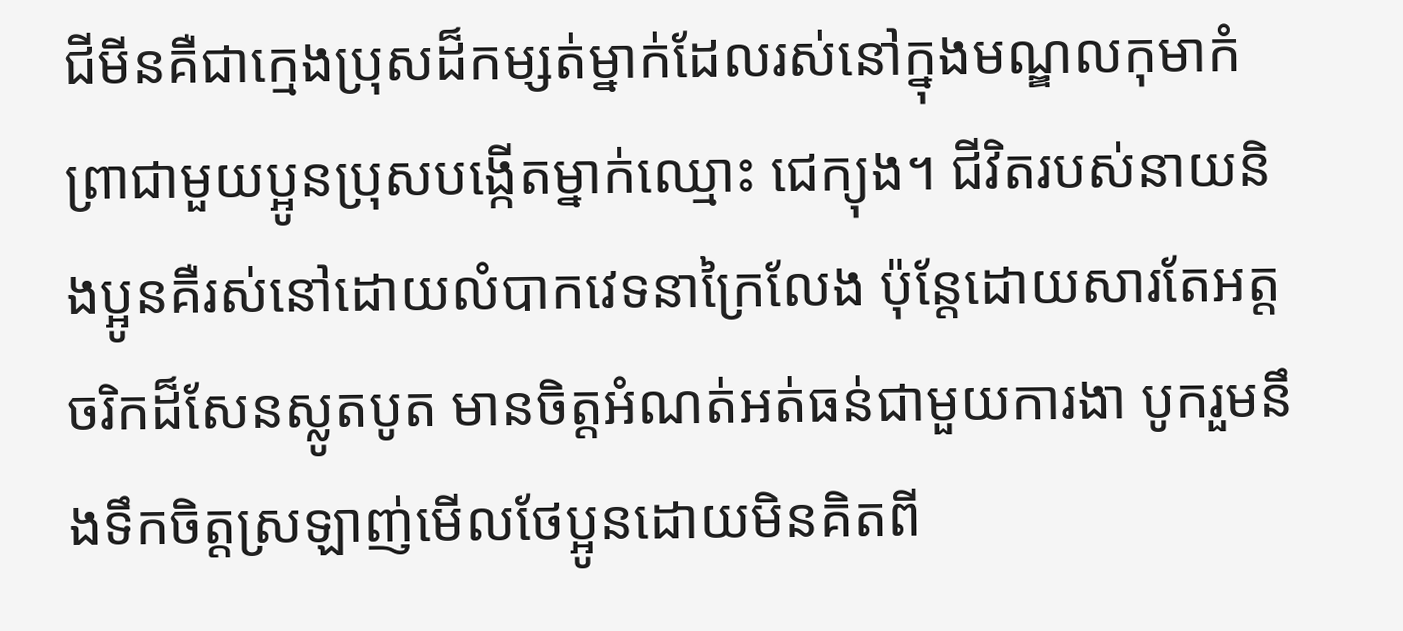ជីមីនគឺជាក្មេងប្រុសដ៏កម្សត់ម្នាក់ដែលរស់នៅក្នុងមណ្ឌលកុមាកំព្រាជាមួយប្អូនប្រុសបង្កើតម្នាក់ឈ្មោះ ជេក្យុង។ ជីវិតរបស់នាយនិងប្អូនគឺរស់នៅដោយលំបាកវេទនាក្រៃលែង ប៉ុន្តែដោយសារតែអត្តចរិកដ៏សែនស្លូតបូត មានចិត្តអំណត់អត់ធន់ជាមួយការងា បូករួមនឹងទឹកចិត្តស្រឡាញ់មើលថែប្អូនដោយមិនគិតពី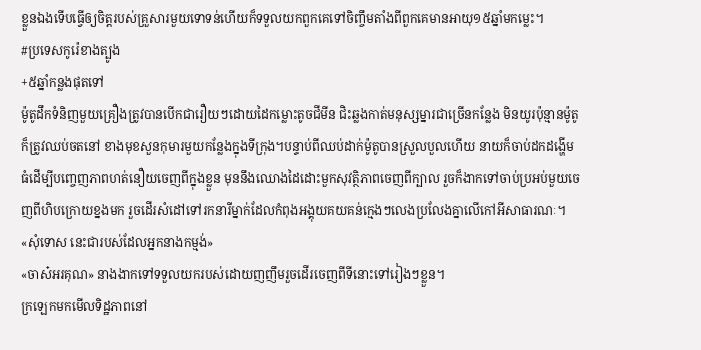ខ្លួនឯងទើបធ្វើឲ្យចិត្តរបស់គ្រួសារមួយទោទន់ហើយក៏ទទួលយកពួកគេទៅចិញ្ចឹមតាំងពីពួកគេមានអាយុ១៥ឆ្នាំមកម្លេះ។
#ប្រទេសកូរ៉េខាងត្បូង
+៥ឆ្នាំកន្លងផុតទៅ
ម៉ូតូដឹកទំនិញមួយគ្រឿងត្រូវបានបើកជារឿយៗដោយដៃកម្លោះតូចជីមីន ជិះឆ្លងកាត់មនុស្សម្នារជាច្រើនកន្លែង មិនយូរប៉ុន្មានម៉ូតូក៏ត្រូវឈប់ចតនៅ ខាងមុខសួនកុមារមួយកន្លែងក្នុងទីក្រុង។បន្ទាប់ពីឈប់ដាក់ម៉ូតូបានស្រួលបួលហើយ នាយក៏ចាប់ដកដង្ហើមធំដើម្បីបញ្ចេញភាពហត់នឿយចេញពីក្នុងខ្លួន មុននឹងឈោងដៃដោះមួកសុវត្ថិភាពចេញពីក្បាល រួចក៏ងាកទៅចាប់ប្រអប់មួយចេញពីហិបក្រោយខ្នងមក រួចដើរសំដៅទៅរកនារីម្នាក់ដែលកំពុងអង្គុយគយគន់ក្មេងៗលេងប្រលែងគ្នាលើកៅអីសាធារណៈ។
«សុំទោស នេះជារបស់ដែលអ្នកនាងកម្មង់»
«ចាស៎អរគុណ» នាងងាកទៅទទួលយករបស់ដោយញញឹមរួចដើរចេញពីទីនោះទៅរៀងៗខ្លួន។
ក្រឡេកមកមើលទិដ្ឋភាពនៅ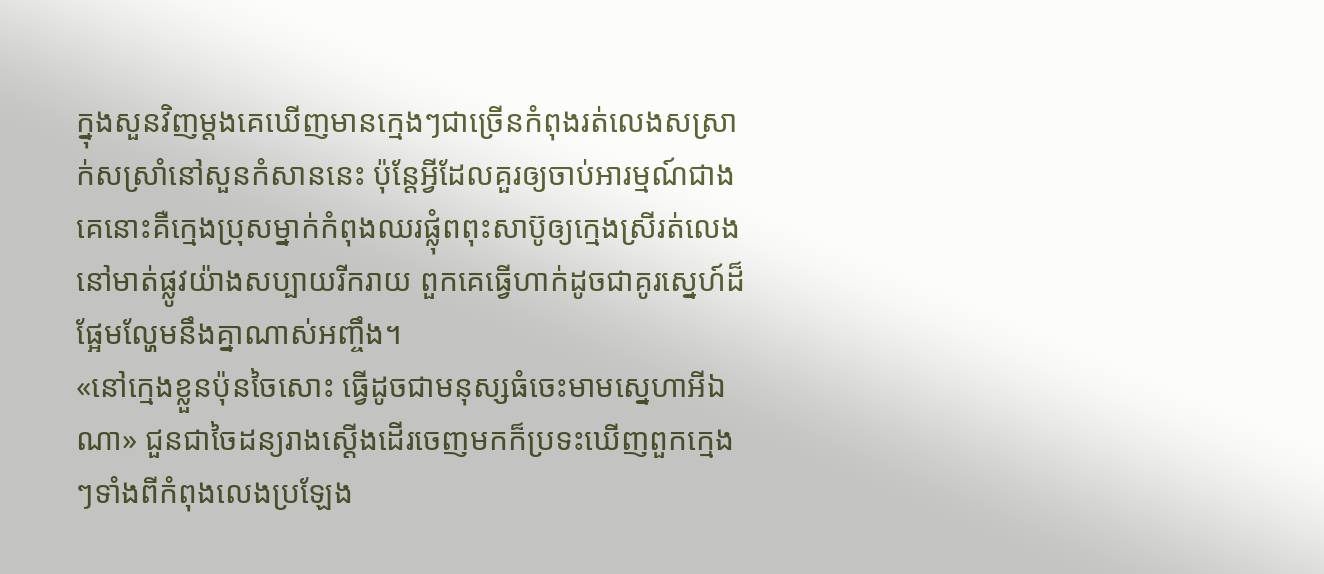ក្នុងសួនវិញម្ដងគេឃើញមានក្មេងៗជាច្រើនកំពុងរត់លេងសស្រាក់សស្រាំនៅសួនកំសាននេះ ប៉ុន្តែអ្វីដែលគួរឲ្យចាប់អារម្មណ៍ជាងគេនោះគឺក្មេងប្រុសម្នាក់កំពុងឈរផ្លុំពពុះសាប៊ូឲ្យក្មេងស្រីរត់លេងនៅមាត់ផ្លូវយ៉ាងសប្បាយរីករាយ ពួកគេធ្វើហាក់ដូចជាគូរស្នេហ៍ដ៏ផ្អែមល្ហែមនឹងគ្នាណាស់អញ្ចឹង។
«នៅក្មេងខ្លួនប៉ុនចៃសោះ ធ្វើដូចជាមនុស្សធំចេះមាមស្នេហាអីឯណា» ជួនជាចៃដន្យរាងស្ដើងដើរចេញមកក៏ប្រទះឃើញពួកក្មេងៗទាំងពីកំពុងលេងប្រឡែង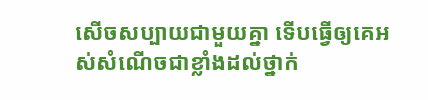សើចសប្បាយជាមួយគ្នា ទើបធ្វើឲ្យគេអស់សំណើចជាខ្លាំងដល់ថ្នាក់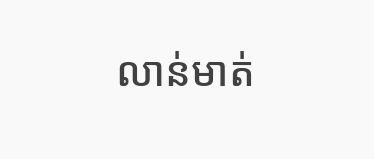លាន់មាត់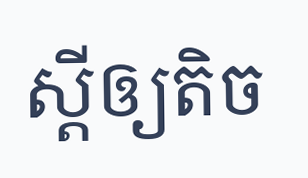ស្ដីឲ្យតិច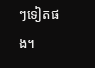ៗទៀតផង។